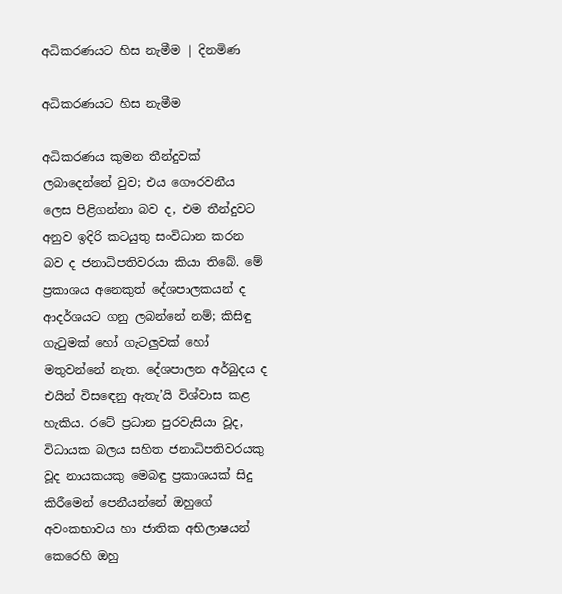අධිකරණයට හිස නැමීම | දිනමිණ

අධිකරණයට හිස නැමීම

අධිකරණය කුමන තීන්දුවක් ලබාදෙන්නේ වුව; එය ගෞරවනීය ලෙස පිළිගන්නා බව ද, එම තීන්දුවට අනුව ඉදිරි කටයුතු සංවිධාන කරන බව ද ජනාධිපතිවරයා කියා තිබේ. මේ ප්‍රකාශය අනෙකුත් දේශපාලකයන් ද ආදර්ශයට ගනු ලබන්නේ නම්; කිසිඳු ගැටුමක් හෝ ගැටලුවක් හෝ මතුවන්නේ නැත. දේශපාලන අර්බුදය ද එයින් විස‍ඳෙනු ඇතැ’යි විශ්වාස කළ හැකිය. රටේ ප්‍රධාන පුරවැසියා වූද, විධායක බලය සහිත ජනාධිපතිවරයකු වූද නායකයකු මෙබඳු ප්‍රකාශයක් සිදු කිරීමෙන් පෙනීයන්නේ ඔහුගේ අවංකභාවය හා ජාතික අභිලාෂයන් කෙරෙහි ඔහු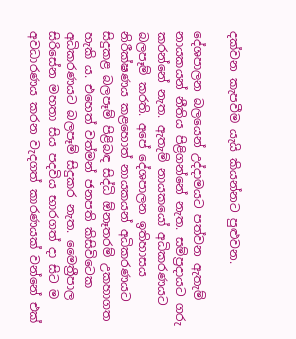දක්වන කැපවීම යැයි කියන්නට පුළුවන.

දේශපාලන බලයෙන් උද්දාමයට පත්වන ඇතැම් නායකයන් නීතිය පිළිගන්නේ නැත. සම්ප්‍රදායට ගරු කරන්නේ නැත. ඇතැම් නායකයෝ අධිකරණයට බලපෑම් කරති. අපේ දේශපාලන ඉතිහාසය නිරීක්ෂණය කළහොත් නායකයන් අධිකරණයට සිදුකළ බලපෑම් පිළිබඳ සිද්ධි ඕනෑතරම් උකහාගත හැකි ය. එහෙත් වත්මන් ජනපති කිසිවිටෙක අධිකරණයට බලපෑම් සිදුකර නැත. මෛත්‍රීපාල සිරිසේන මහතා සිය පදවිය භාරගත් දා සිට ම අවධාරණය කරන වැදගත් කාරණයක් වන්නේ එක්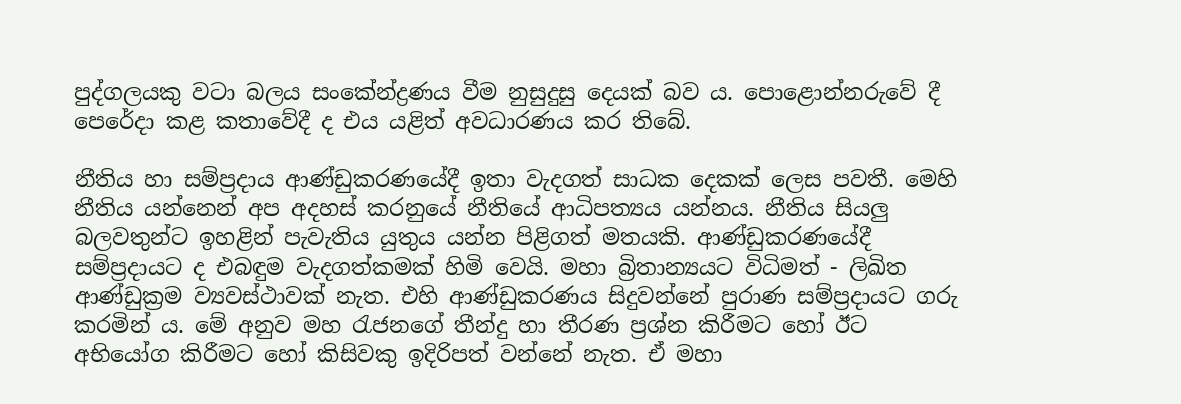පුද්ගලයකු වටා බලය සංකේන්ද්‍රණය වීම නුසුදුසු දෙයක් බව ය. පොළොන්නරුවේ දී පෙරේදා කළ කතාවේදී ද එය යළිත් අවධාරණය කර තිබේ.

නීතිය හා සම්ප්‍රදාය ආණ්ඩුකරණයේදී ඉතා වැදගත් සාධක දෙකක් ලෙස පවතී. මෙහි නීතිය යන්නෙන් අප අදහස් කරනුයේ නීතියේ ආධිපත්‍යය යන්නය. නීතිය සියලු බලවතුන්ට ඉහළින් පැවැතිය යුතුය යන්න පිළිගත් මතයකි. ආණ්ඩුකරණයේදී සම්ප්‍රදායට ද එබඳුම වැදගත්කමක් හිමි වෙයි. මහා බ්‍රිතාන්‍යයට විධිමත් - ලිඛිත ආණ්ඩුක්‍රම ව්‍යවස්ථාවක් නැත. එහි ආණ්ඩුකරණය සිදුවන්නේ පුරාණ සම්ප්‍රදායට ගරු කරමින් ය. මේ අනුව මහ රැජනගේ තීන්දු හා තීරණ ප්‍රශ්න කිරීමට හෝ ඊට අභියෝග කිරීමට හෝ කිසිවකු ඉදිරිපත් වන්නේ නැත. ඒ මහා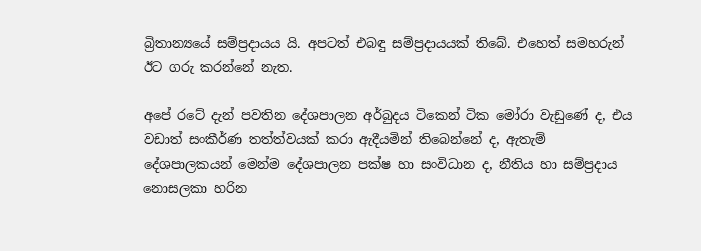බ්‍රිතාන්‍යයේ සම්ප්‍රදායය යි. අපටත් එබඳු සම්ප්‍රදායයක් තිබේ. එහෙත් සමහරුන් ඊට ගරු කරන්නේ නැත.

අපේ රටේ දැන් පවතින දේශපාලන අර්බුදය ටිකෙන් ටික මෝරා වැඩුණේ ද, එය වඩාත් සංකීර්ණ තත්ත්වයක් කරා ඇදීයමින් තිබෙන්නේ ද, ඇතැම් දේශපාලකයන් මෙන්ම දේශපාලන පක්ෂ හා සංවිධාන ද, නීතිය හා සම්ප්‍රදාය නොසලකා හරින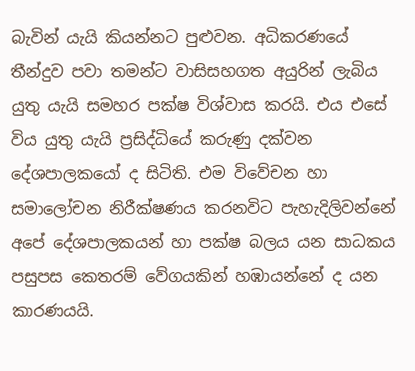බැවින් යැයි කියන්නට පුළුවන. අධිකරණයේ තීන්දුව පවා තමන්ට වාසිසහගත අයුරින් ලැබිය යුතු යැයි සමහර පක්ෂ විශ්වාස කරයි. එය එසේ විය යුතු යැයි ප්‍රසිද්ධියේ කරුණු දක්වන දේශපාලකයෝ ද සිටිති. එම විවේචන හා සමාලෝචන නිරීක්ෂණය කරනවිට පැහැදිලිවන්නේ අපේ දේශපාලකයන් හා පක්ෂ බලය යන සාධකය පසුපස කෙතරම් වේගයකින් හඹායන්නේ ද යන කාරණයයි.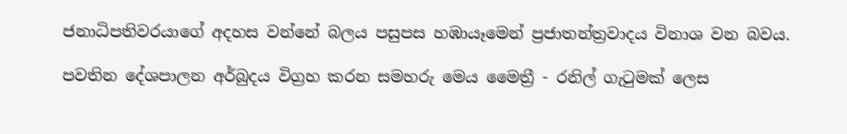ජනාධිපතිවරයාගේ අදහස වන්නේ බලය පසුපස හඹායෑමෙන් ප්‍රජාතන්ත්‍රවාදය විනාශ වන බවය.

පවතින දේශපාලන අර්බුදය විග්‍රහ කරන සමහරු මෙය මෛත්‍රී - රනිල් ගැටුමක් ලෙස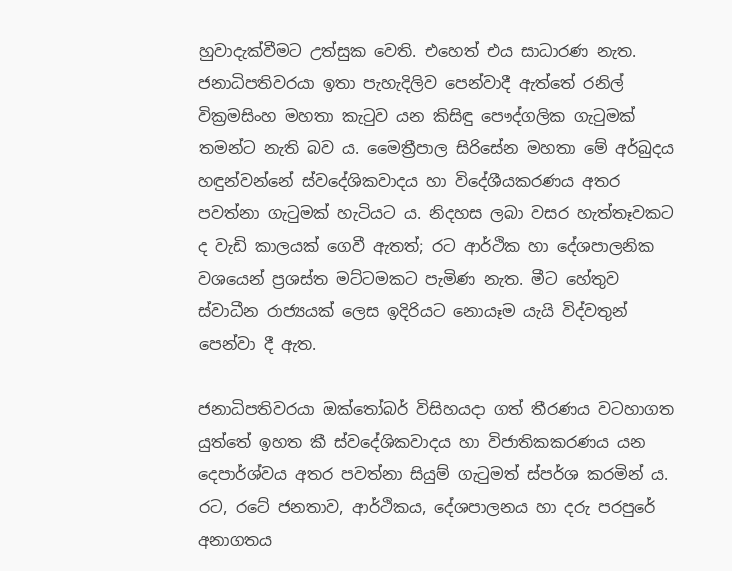හුවාදැක්වීමට උත්සුක වෙති. එහෙත් එය සාධාරණ නැත. ජනාධිපතිවරයා ඉතා පැහැදිලිව පෙන්වාදී ඇත්තේ රනිල් වික්‍රමසිංහ මහතා කැටුව යන කිසිඳු පෞද්ගලික ගැටුමක් තමන්ට නැති බව ය. මෛත්‍රීපාල සිරිසේන මහතා මේ අර්බුදය හඳුන්වන්නේ ස්වදේශිකවාදය හා විදේශීයකරණය අතර පවත්නා ගැටුමක් හැටියට ය. නිදහස ලබා වසර හැත්තෑවකට ද වැඩි කාලයක් ගෙවී ඇතත්; රට ආර්ථික හා දේශපාලනික වශයෙන් ප්‍රශස්ත මට්ටමකට පැමිණ නැත. මීට හේතුව ස්වාධීන රාජ්‍යයක් ලෙස ඉදිරියට නොයෑම යැයි විද්වතුන් පෙන්වා දී ඇත.

ජනාධිපතිවරයා ඔක්තෝබර් විසිහයදා ගත් තීරණය වටහාගත යුත්තේ ඉහත කී ස්වදේශිකවාදය හා විජාතිකකරණය යන දෙපාර්ශ්වය අතර පවත්නා සියුම් ගැටුමත් ස්පර්ශ කරමින් ය. රට, රටේ ජනතාව, ආර්ථිකය, දේශපාලනය හා දරු පරපුරේ අනාගතය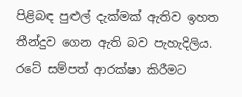පිළිබඳ පුළුල් දැක්මක් ඇතිව ඉහත තීන්දුව ගෙන ඇති බව පැහැදිලිය. රටේ සම්පත් ආරක්ෂා කිරීමට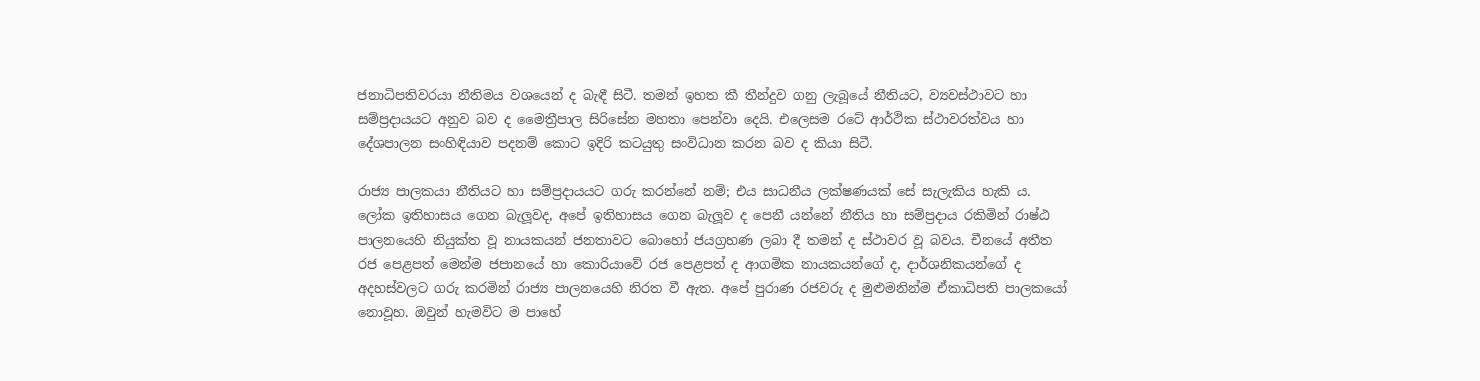ජනාධිපතිවරයා නීතිමය වශයෙන් ද බැඳී සිටී. තමන් ඉහත කී තීන්දුව ගනු ලැබූයේ නීතියට, ව්‍යවස්ථාවට හා සම්ප්‍රදායයට අනුව බව ද මෛත්‍රීපාල සිරිසේන මහතා පෙන්වා දෙයි. එලෙසම රටේ ආර්ථික ස්ථාවරත්වය හා දේශපාලන සංහිඳියාව පදනම් කොට ඉදිරි කටයුතු සංවිධාන කරන බව ද කියා සිටී.

රාජ්‍ය පාලකයා නීතියට හා සම්ප්‍රදායයට ගරු කරන්නේ නම්; එය සාධනීය ලක්ෂණයක් සේ සැලැකිය හැකි ය. ලෝක ඉතිහාසය ගෙන බැලූවද, අපේ ඉතිහාසය ගෙන බැලූව ද පෙනී යන්නේ නීතිය හා සම්ප්‍රදාය රකිමින් රාෂ්ඨ පාලනයෙහි නියුක්ත වූ නායකයන් ජනතාවට බොහෝ ජයග්‍රහණ ලබා දී තමන් ද ස්ථාවර වූ බවය. චීනයේ අතීත රජ පෙළපත් මෙන්ම ජපානයේ හා කොරියාවේ රජ පෙළපත් ද ආගමික නායකයන්ගේ ද, දාර්ශනිකයන්ගේ ද අදහස්වලට ගරු කරමින් රාජ්‍ය පාලනයෙහි නිරත වී ඇත. අපේ පුරාණ රජවරු ද මුළුමනින්ම ඒකාධිපති පාලකයෝ නොවූහ. ඔවුන් හැමවිට ම පාහේ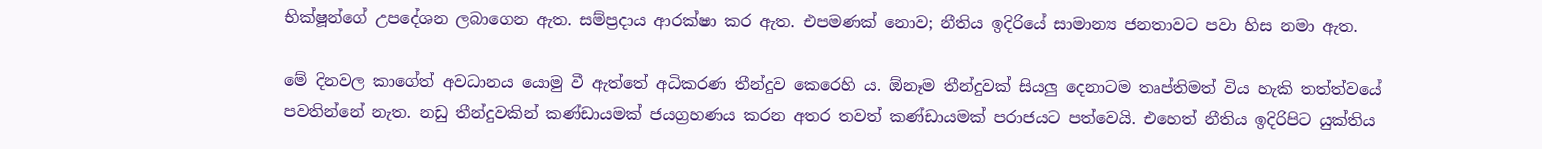භික්ෂූන්ගේ උපදේශන ලබාගෙන ඇත. සම්ප්‍රදාය ආරක්ෂා කර ඇත. එපමණක් නොව; නීතිය ඉදිරියේ සාමාන්‍ය ජනතාවට පවා හිස නමා ඇත.

මේ දිනවල කාගේත් අවධානය යොමු වී ඇත්තේ අධිකරණ තීන්දුව කෙරෙහි ය. ඕනෑම තීන්දුවක් සියලු දෙනාටම තෘප්තිමත් විය හැකි තත්ත්වයේ පවතින්නේ නැත. නඩු තීන්දුවකින් කණ්ඩායමක් ජයග්‍රහණය කරන අතර තවත් කණ්ඩායමක් පරාජයට පත්වෙයි. එහෙත් නීතිය ඉදිරිපිට යුක්තිය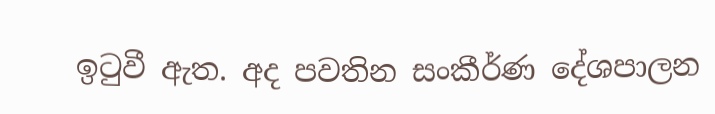ඉටුවී ඇත. අද පවතින සංකීර්ණ දේශපාලන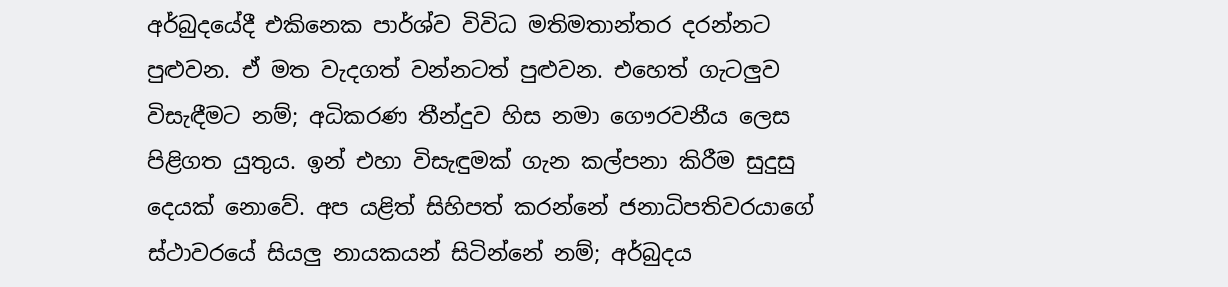අර්බුදයේදී එකිනෙක පාර්ශ්ව විවිධ මතිමතාන්තර දරන්නට පුළුවන. ඒ මත වැදගත් වන්නටත් පුළුවන. එහෙත් ගැටලුව විසැඳීමට නම්; අධිකරණ තීන්දුව හිස නමා ගෞරවනීය ලෙස පිළිගත යුතුය. ඉන් එහා විසැඳුමක් ගැන කල්පනා කිරීම සුදුසු දෙයක් නොවේ. අප යළිත් සිහිපත් කරන්නේ ජනාධිපතිවරයාගේ ස්ථාවරයේ සියලු නායකයන් සිටින්නේ නම්; අර්බුදය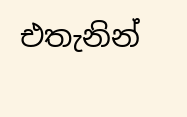එතැනින්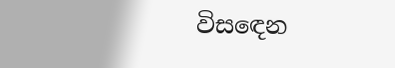විස‍ඳෙන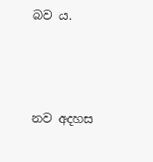බව ය.



නව අදහස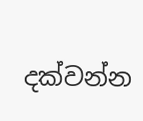දක්වන්න